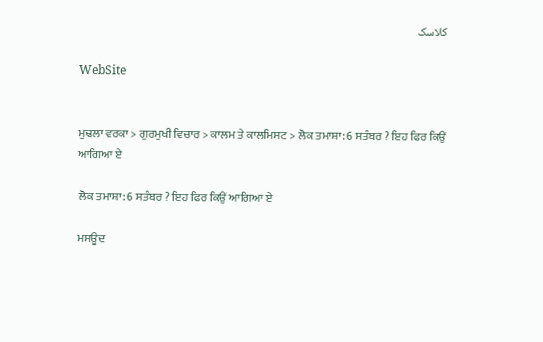کلاسک

WebSite


ਮੁਢਲਾ ਵਰਕਾ > ਗੁਰਮੁਖੀ ਵਿਚਾਰ > ਕਾਲਮ ਤੇ ਕਾਲਮਿਸਟ > ਲੋਕ ਤਮਾਸ਼ਾ: 6 ਸਤੰਬਰ ? ਇਹ ਫਿਰ ਕਿਉਂ ਆਗਿਆ ਏ

ਲੋਕ ਤਮਾਸ਼ਾ: 6 ਸਤੰਬਰ ? ਇਹ ਫਿਰ ਕਿਉਂ ਆਗਿਆ ਏ

ਮਸਊਦ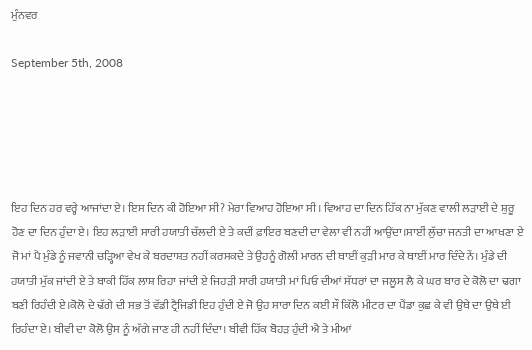ਮੁੰਨਵਰ

September 5th, 2008





ਇਹ ਦਿਨ ਹਰ ਵਰ੍ਹੇ ਆਜਾਂਦਾ ਏ। ਇਸ ਦਿਨ ਕੀ ਹੋਇਆ ਸੀ? ਮੇਰਾ ਵਿਆਹ ਹੋਇਆ ਸੀ। ਵਿਆਹ ਦਾ ਦਿਨ ਹਿੱਕ ਨਾ ਮੁੱਕਣ ਵਾਲੀ ਲੜਾਈ ਦੇ ਸ਼ੁਰੂ ਹੋਣ ਦਾ ਦਿਨ ਹੁੰਦਾ ਏ। ਇਹ ਲੜਾਈ ਸਾਰੀ ਹਯਾਤੀ ਚੱਲਦੀ ਏ ਤੇ ਕਦੀਂ ਫ਼ਾਇਰ ਬਣਦੀ ਦਾ ਵੇਲਾ ਵੀ ਨਹੀਂ ਆਉਂਦਾ।ਸਾਈਂ ਲੁੱਚਾ ਜਨਤੀ ਦਾ ਆਖਣਾ ਏ ਜੋ ਮਾਂ ਪੈ ਮੁੰਡੇ ਨੂੰ ਜਵਾਨੀ ਚੜ੍ਹਿਆ ਵੇਖ ਕੇ ਬਰਦਾਸ਼ਤ ਨਹੀਂ ਕਰਸਕਦੇ ਤੇ ਉਹਨੂੰ ਗੋਲੀ ਮਾਰਨ ਦੀ ਥਾਈਂ ਕੁੜੀ ਮਾਰ ਕੇ ਥਾਈਂ ਮਾਰ ਦਿੰਦੇ ਨੇਂ। ਮੁੰਡੇ ਦੀ ਹਯਾਤੀ ਮੁੱਕ ਜਾਂਦੀ ਏ ਤੇ ਬਾਕੀ ਹਿੱਕ ਲਾਸ਼ ਰਿਹਾ ਜਾਂਦੀ ਏ ਜਿਹੜੀ ਸਾਰੀ ਹਯਾਤੀ ਮਾਂ ਪਿਓ ਦੀਆਂ ਸੱਧਰਾਂ ਦਾ ਜਲੂਸ ਲੈ ਕੇ ਘਰ ਬਾਰ ਦੇ ਕੋਲੋ ਦਾ ਢਗਾ ਬਣੀ ਰਿਹੰਦੀ ਏ।ਕੋਲੋ ਦੇ ਢੱਗੇ ਦੀ ਸਭ ਤੋਂ ਵੱਡੀ ਟ੍ਰੈਜਿਡੀ ਇਹ ਹੁੰਦੀ ਏ ਜੋ ਉਹ ਸਾਰਾ ਦਿਨ ਕਈ ਸੌ ਕਿੱਲੋ ਮੀਟਰ ਦਾ ਪੈਂਡਾ ਕੁਛ ਕੇ ਵੀ ਉਥੇ ਦਾ ਉਥੇ ਈ ਰਿਹੰਦਾ ਏ। ਬੀਵੀ ਦਾ ਕੋਲੋ ਉਸ ਨੂੰ ਅੱਗੇ ਜਾਣ ਹੀ ਨਹੀਂ ਦਿੰਦਾ। ਬੀਵੀ ਹਿੱਕ ਬੋਹੜ ਹੁੰਦੀ ਐ ਤੇ ਮੀਆਂ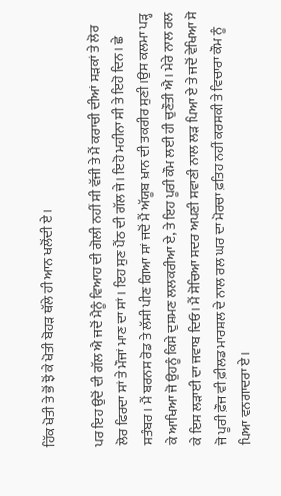ਹਿੱਕ ਖੋਤੀ ਤੇ ਭੋਂ ਝੋਂ ਕੇ ਖੋਤੀ ਬੋਹੜ ਥੱਲੇ ਹੀ ਆਨ ਖਲੋਂਦੀ ਏ।

ਪਰ ਇਹ ਉਦੋਂ ਦੀ ਗੱਲ ਐ ਜਦੋਂ ਮੈਨੂੰ ਵਿਆਹ ਦੀ ਗੋਲੀ ਨਹੀਂ ਸੀ ਵੱਜੀ ਤੇ ਮੈਂ ਕਰਾਚੀ ਦੀਆਂ ਸੜਕਾਂ ਤੇ ਲੋਰ ਲੋਰ ਫਿਰਦਾ ਸਾਂ ਤੇ ਮੌਜਾਂ ਮਾਣ ਦਾ ਸਾਂ। ਇਹ ਸੁਣ ਪੈਂਠ ਦੀ ਗੱਲ ਜੇ। ਇਹੋ ਮਹੀਨਾ ਸੀ ਤੇ ਇਹੋ ਦਿਨ। ਛੇ ਸਤੰਬਰ। ਮੈਂ ਬਰਨਸ ਰੋਡ ਤੇ ਲੱਸੀ ਪੀਣ ਗਿਆ ਸਾਂ ਜਦੋਂ ਮੈਂ ਅੱਯੂਬ ਖ਼ਾਨ ਦੀ ਤਕਰੀਰ ਸੁਣੀ।ਉਸ ਕਲਮਾ ਪੜ੍ਹ ਕੇ ਆਖਿਆ ਜੋ ਉਹਨੂੰ ਕਿਸੇ ਦੁਸ਼ਮਣ ਲਲਕਰੀਆ ਏ, ਤੇ ਇਹ ਪੂਰੀ ਕੌਮ ਲਈ ਹੀ ਚੁਣੌਤੀ ਐ। ਮੇਰੇ ਨਾਲ ਰਲ ਕੇ ਇਸ ਲੜਾਈ ਦਾ ਜਵਾਬ ਦਿਓ। ਮੈਂ ਸੋਚਿਆ ਸਦਰ ਅਪਣੀ ਸਵਾਣੀ ਨਾਲ ਲੜ ਪਿਆ ਏ ਤੇ ਜਦੋਂ ਵੇਖਿਆ ਸੋ ਜੋ ਪੂਰੀ ਫ਼ੌਜ ਵੀ ਫ਼ੀਲਡ ਮਾਰਸ਼ਲ ਦੇ ਨਾਲ ਰਲ ਘਰ ਦਾ ਮੋਰਚਾ ਫ਼ਤਿਹ ਨਹੀਂ ਕਰਸਕੀ ਤੇ ਵਿਚਾਰਾ ਕੌਮ ਨੂੰ ਪਿਆ ਵਨਗਾਦਰਾ ਏ।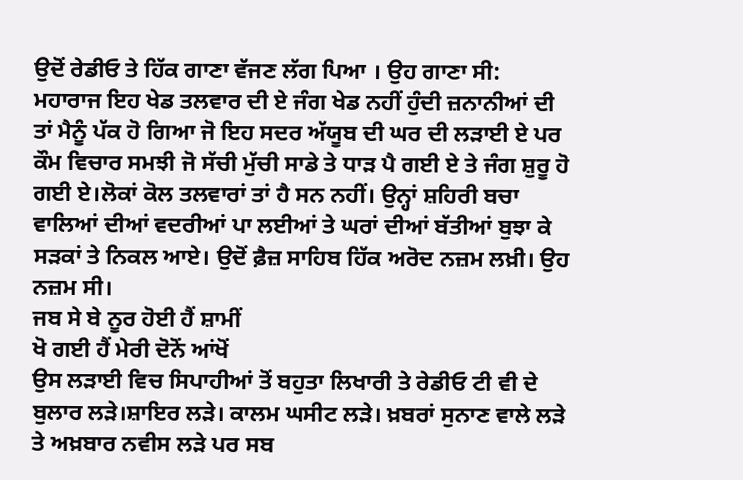ਉਦੋਂ ਰੇਡੀਓ ਤੇ ਹਿੱਕ ਗਾਣਾ ਵੱਜਣ ਲੱਗ ਪਿਆ । ਉਹ ਗਾਣਾ ਸੀ:
ਮਹਾਰਾਜ ਇਹ ਖੇਡ ਤਲਵਾਰ ਦੀ ਏ ਜੰਗ ਖੇਡ ਨਹੀਂ ਹੁੰਦੀ ਜ਼ਨਾਨੀਆਂ ਦੀ
ਤਾਂ ਮੈਨੂੰ ਪੱਕ ਹੋ ਗਿਆ ਜੋ ਇਹ ਸਦਰ ਅੱਯੂਬ ਦੀ ਘਰ ਦੀ ਲੜਾਈ ਏ ਪਰ ਕੌਮ ਵਿਚਾਰ ਸਮਝੀ ਜੋ ਸੱਚੀ ਮੁੱਚੀ ਸਾਡੇ ਤੇ ਧਾੜ ਪੈ ਗਈ ਏ ਤੇ ਜੰਗ ਸ਼ੁਰੂ ਹੋ ਗਈ ਏ।ਲੋਕਾਂ ਕੋਲ ਤਲਵਾਰਾਂ ਤਾਂ ਹੈ ਸਨ ਨਹੀਂ। ਉਨ੍ਹਾਂ ਸ਼ਹਿਰੀ ਬਚਾ ਵਾਲਿਆਂ ਦੀਆਂ ਵਦਰੀਆਂ ਪਾ ਲਈਆਂ ਤੇ ਘਰਾਂ ਦੀਆਂ ਬੱਤੀਆਂ ਬੁਝਾ ਕੇ ਸੜਕਾਂ ਤੇ ਨਿਕਲ ਆਏ। ਉਦੋਂ ਫ਼ੈਜ਼ ਸਾਹਿਬ ਹਿੱਕ ਅਰੋਦ ਨਜ਼ਮ ਲਖ਼ੀ। ਉਹ ਨਜ਼ਮ ਸੀ।
ਜਬ ਸੇ ਬੇ ਨੂਰ ਹੋਈ ਹੈਂ ਸ਼ਾਮੀਂ
ਖੋ ਗਈ ਹੈਂ ਮੇਰੀ ਦੋਨੋਂ ਆਂਖੋਂ
ਉਸ ਲੜਾਈ ਵਿਚ ਸਿਪਾਹੀਆਂ ਤੋਂ ਬਹੁਤਾ ਲਿਖਾਰੀ ਤੇ ਰੇਡੀਓ ਟੀ ਵੀ ਦੇ ਬੁਲਾਰ ਲੜੇ।ਸ਼ਾਇਰ ਲੜੇ। ਕਾਲਮ ਘਸੀਟ ਲੜੇ। ਖ਼ਬਰਾਂ ਸੁਨਾਣ ਵਾਲੇ ਲੜੇ ਤੇ ਅਖ਼ਬਾਰ ਨਵੀਸ ਲੜੇ ਪਰ ਸਬ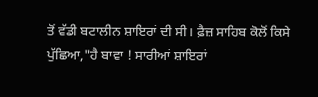ਤੋਂ ਵੱਡੀ ਬਟਾਲੀਨ ਸ਼ਾਇਰਾਂ ਦੀ ਸੀ। ਫ਼ੈਜ਼ ਸਾਹਿਬ ਕੋਲੋਂ ਕਿਸੇ ਪੁੱਛਿਆ,"ਹੈ ਬਾਵਾ ! ਸਾਰੀਆਂ ਸ਼ਾਇਰਾਂ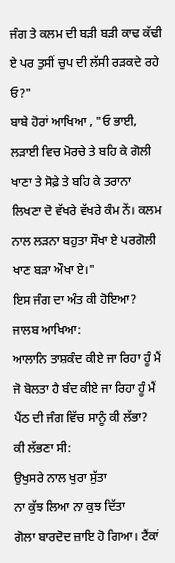ਜੰਗ ਤੇ ਕਲਮ ਦੀ ਬੜੀ ਬੜੀ ਕਾਢ ਕੱਢੀ ਏ ਪਰ ਤੁਸੀਂ ਚੁਪ ਦੀ ਲੱਸੀ ਰੜਕਦੇ ਰਹੇ ਓ?"
ਬਾਬੇ ਹੋਰਾਂ ਆਖਿਆ , "ਓ ਭਾਈ, ਲੜਾਈ ਵਿਚ ਮੋਰਚੇ ਤੇ ਬਹਿ ਕੇ ਗੋਲੀ ਖਾਣਾ ਤੇ ਸੋਫ਼ੇ ਤੇ ਬਹਿ ਕੇ ਤਰਾਨਾ ਲਿਖਣਾ ਦੋ ਵੱਖਰੇ ਵੱਖਰੇ ਕੰਮ ਨੇਂ। ਕਲਮ ਨਾਲ ਲੜਨਾ ਬਹੁਤਾ ਸੌਖਾ ਏ ਪਰਗੋਲੀ ਖਾਣ ਬੜਾ ਔਖਾ ਏ।"
ਇਸ ਜੰਗ ਦਾ ਅੰਤ ਕੀ ਹੋਇਆ?
ਜਾਲਬ ਆਖਿਆ:
ਆਲਾਨਿ ਤਾਸ਼ਕੰਦ ਕੀਏ ਜਾ ਰਿਹਾ ਹੂੰ ਮੈਂ
ਜੋ ਬੋਲਤਾ ਹੈ ਬੰਦ ਕੀਏ ਜਾ ਰਿਹਾ ਹੂੰ ਮੈਂ
ਪੈਂਠ ਦੀ ਜੰਗ ਵਿੱਚ ਸਾਨੂੰ ਕੀ ਲੱਭਾ?
ਕੀ ਲੱਭਣਾ ਸੀ:
ਉਖੁਸਰੇ ਨਾਲ ਖੁਰਾ ਸੁੱਤਾ
ਨਾ ਕੁੱਝ ਲਿਆ ਨਾ ਕੁਝ ਦਿੱਤਾ
ਗੋਲਾ ਬਾਰਦੋਦ ਜ਼ਾਇ ਹੋ ਗਿਆ। ਟੈਂਕਾਂ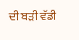ਦੀ ਬੜੀ ਵੱਡੀ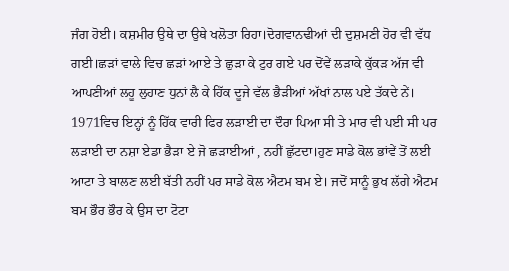ਜੰਗ ਹੋਈ। ਕਸ਼ਮੀਰ ਉਥੇ ਦਾ ਉਥੇ ਖਲੋਤਾ ਰਿਹਾ।ਦੋਗਵਾਨਢੀਆਂ ਦੀ ਦੁਸ਼ਮਣੀ ਹੋਰ ਵੀ ਵੱਧ ਗਈ।ਛੜਾਂ ਵਾਲੇ ਵਿਚ ਛੜਾਂ ਆਏ ਤੇ ਛੁੜਾ ਕੇ ਟੁਰ ਗਏ ਪਰ ਦੋਂਵੇਂ ਲੜਾਕੇ ਕੁੱਕੜ ਅੱਜ ਵੀ ਆਪਣੀਆਂ ਲਹੂ ਲੁਹਾਣ ਧੁਨਾਂ ਲੈ ਕੇ ਹਿੱਕ ਦੂਜੇ ਵੱਲ ਭੈੜੀਆਂ ਅੱਖਾਂ ਨਾਲ ਪਏ ਤੱਕਦੇ ਨੇਂ।
1971ਵਿਚ ਇਨ੍ਹਾਂ ਨੂੰ ਹਿੱਕ ਵਾਰੀ ਫਿਰ ਲੜਾਈ ਦਾ ਦੌਰਾ ਪਿਆ ਸੀ ਤੇ ਮਾਰ ਵੀ ਪਈ ਸੀ ਪਰ ਲੜਾਈ ਦਾ ਨਸ਼ਾ ਏਡਾ ਭੈੜਾ ਏ ਜੋ ਛੜਾਈਆਂ , ਨਹੀਂ ਛੁੱਟਦਾ।ਹੁਣ ਸਾਡੇ ਕੋਲ ਭਾਂਵੇਂ ਤੋਂ ਲਈ ਆਟਾ ਤੇ ਬਾਲਣ ਲਈ ਬੱਤੀ ਨਹੀਂ ਪਰ ਸਾਡੇ ਕੋਲ ਐਟਮ ਬਮ ਏ। ਜਦੋਂ ਸਾਨੂੰ ਭੁਖ ਲੱਗੇ ਐਟਮ ਬਮ ਭੌਰ ਭੌਰ ਕੇ ਉਸ ਦਾ ਟੋਟਾ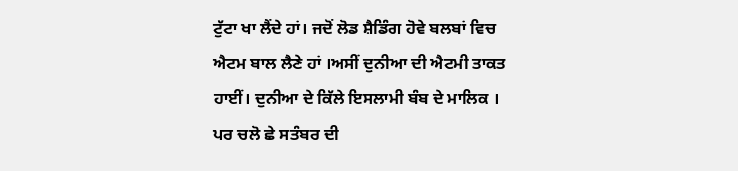ਟੁੱਟਾ ਖਾ ਲੈਂਦੇ ਹਾਂ। ਜਦੋਂ ਲੋਡ ਸ਼ੈਡਿੰਗ ਹੋਵੇ ਬਲਬਾਂ ਵਿਚ ਐਟਮ ਬਾਲ ਲੈਣੇ ਹਾਂ ।ਅਸੀਂ ਦੁਨੀਆ ਦੀ ਐਟਮੀ ਤਾਕਤ ਹਾਈਂ। ਦੁਨੀਆ ਦੇ ਕਿੱਲੇ ਇਸਲਾਮੀ ਬੰਬ ਦੇ ਮਾਲਿਕ ।
ਪਰ ਚਲੋ ਛੇ ਸਤੰਬਰ ਦੀ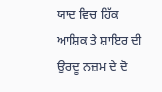ਯਾਦ ਵਿਚ ਹਿੱਕ ਆਸ਼ਿਕ ਤੇ ਸ਼ਾਇਰ ਦੀ ਉਰਦੂ ਨਜ਼ਮ ਦੇ ਦੋ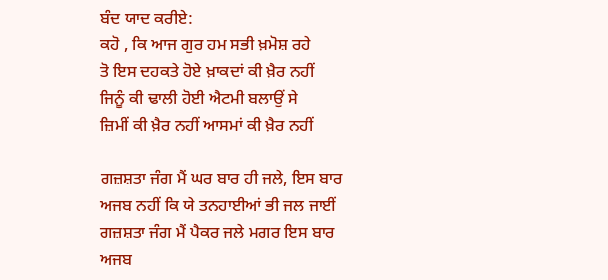ਬੰਦ ਯਾਦ ਕਰੀਏ:
ਕਹੋ , ਕਿ ਆਜ ਗੁਰ ਹਮ ਸਭੀ ਖ਼ਮੋਸ਼ ਰਹੇ
ਤੋ ਇਸ ਦਹਕਤੇ ਹੋਏ ਖ਼ਾਕਦਾਂ ਕੀ ਖ਼ੈਰ ਨਹੀਂ
ਜਿਨੂੰ ਕੀ ਢਾਲੀ ਹੋਈ ਐਟਮੀ ਬਲਾਉਂ ਸੇ
ਜ਼ਿਮੀਂ ਕੀ ਖ਼ੈਰ ਨਹੀਂ ਆਸਮਾਂ ਕੀ ਖ਼ੈਰ ਨਹੀਂ

ਗਜ਼ਸ਼ਤਾ ਜੰਗ ਮੈਂ ਘਰ ਬਾਰ ਹੀ ਜਲੇ, ਇਸ ਬਾਰ
ਅਜਬ ਨਹੀਂ ਕਿ ਯੇ ਤਨਹਾਈਆਂ ਭੀ ਜਲ ਜਾਈਂ
ਗਜ਼ਸ਼ਤਾ ਜੰਗ ਮੈਂ ਪੈਕਰ ਜਲੇ ਮਗਰ ਇਸ ਬਾਰ
ਅਜਬ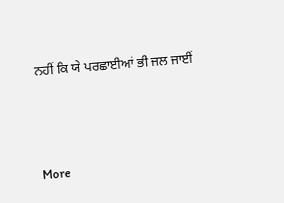ਨਹੀਂ ਕਿ ਯੇ ਪਰਛਾਈਆਂ ਭੀ ਜਲ ਜਾਈਂ



More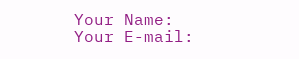Your Name:
Your E-mail: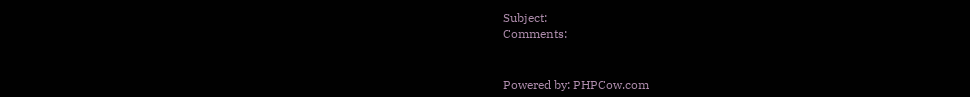Subject:
Comments:


Powered by: PHPCow.com